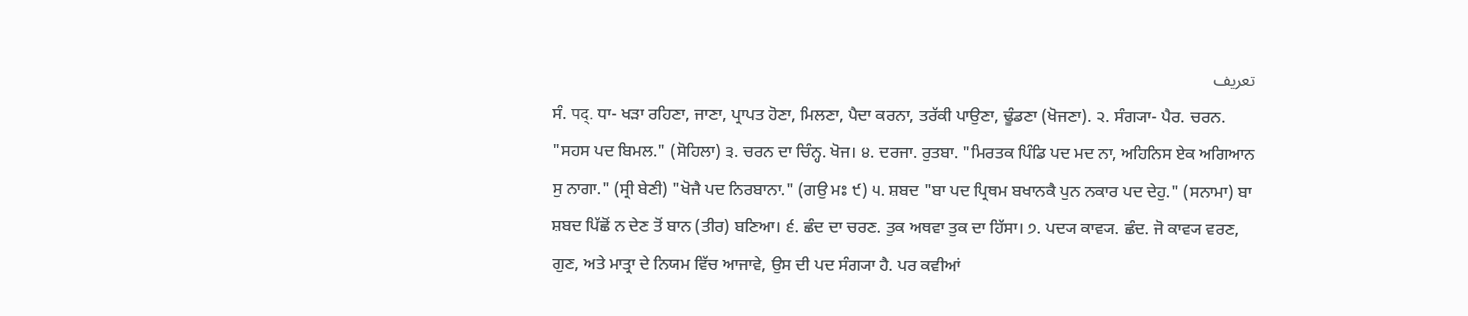تعریف
ਸੰ. पद्. ਧਾ- ਖੜਾ ਰਹਿਣਾ, ਜਾਣਾ, ਪ੍ਰਾਪਤ ਹੋਣਾ, ਮਿਲਣਾ, ਪੈਦਾ ਕਰਨਾ, ਤਰੱਕੀ ਪਾਉਣਾ, ਢੂੰਡਣਾ (ਖੋਜਣਾ). ੨. ਸੰਗ੍ਯਾ- ਪੈਰ. ਚਰਨ. "ਸਹਸ ਪਦ ਬਿਮਲ." (ਸੋਹਿਲਾ) ੩. ਚਰਨ ਦਾ ਚਿੰਨ੍ਹ. ਖੋਜ। ੪. ਦਰਜਾ. ਰੁਤਬਾ. "ਮਿਰਤਕ ਪਿੰਡਿ ਪਦ ਮਦ ਨਾ, ਅਹਿਨਿਸ ਏਕ ਅਗਿਆਨ ਸੁ ਨਾਗਾ." (ਸ੍ਰੀ ਬੇਣੀ) "ਖੋਜੈ ਪਦ ਨਿਰਬਾਨਾ." (ਗਉ ਮਃ ੯) ੫. ਸ਼ਬਦ "ਬਾ ਪਦ ਪ੍ਰਿਥਮ ਬਖਾਨਕੈ ਪੁਨ ਨਕਾਰ ਪਦ ਦੇਹੁ." (ਸਨਾਮਾ) ਬਾ ਸ਼ਬਦ ਪਿੱਛੋਂ ਨ ਦੇਣ ਤੋਂ ਬਾਨ (ਤੀਰ) ਬਣਿਆ। ੬. ਛੰਦ ਦਾ ਚਰਣ. ਤੁਕ ਅਥਵਾ ਤੁਕ ਦਾ ਹਿੱਸਾ। ੭. ਪਦ੍ਯ ਕਾਵ੍ਯ. ਛੰਦ. ਜੋ ਕਾਵ੍ਯ ਵਰਣ, ਗੁਣ, ਅਤੇ ਮਾਤ੍ਰਾ ਦੇ ਨਿਯਮ ਵਿੱਚ ਆਜਾਵੇ, ਉਸ ਦੀ ਪਦ ਸੰਗ੍ਯਾ ਹੈ. ਪਰ ਕਵੀਆਂ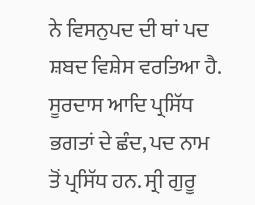ਨੇ ਵਿਸਨੁਪਦ ਦੀ ਥਾਂ ਪਦ ਸ਼ਬਦ ਵਿਸ਼ੇਸ ਵਰਤਿਆ ਹੈ. ਸੂਰਦਾਸ ਆਦਿ ਪ੍ਰਸਿੱਧ ਭਗਤਾਂ ਦੇ ਛੰਦ, ਪਦ ਨਾਮ ਤੋਂ ਪ੍ਰਸਿੱਧ ਹਨ. ਸ੍ਰੀ ਗੁਰੂ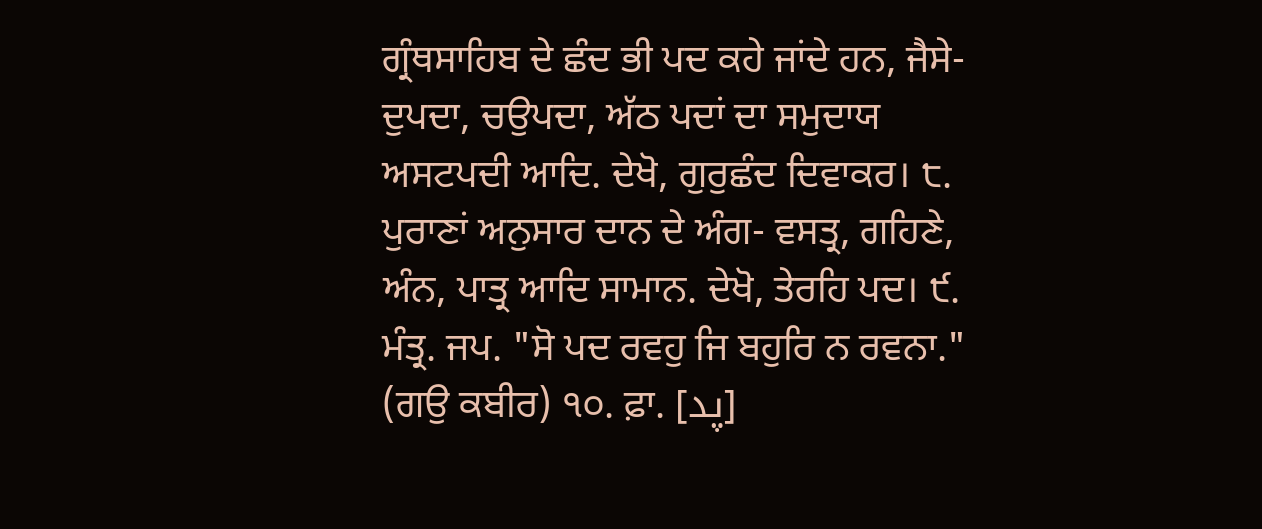ਗ੍ਰੰਥਸਾਹਿਬ ਦੇ ਛੰਦ ਭੀ ਪਦ ਕਹੇ ਜਾਂਦੇ ਹਨ, ਜੈਸੇ- ਦੁਪਦਾ, ਚਉਪਦਾ, ਅੱਠ ਪਦਾਂ ਦਾ ਸਮੁਦਾਯ ਅਸਟਪਦੀ ਆਦਿ. ਦੇਖੋ, ਗੁਰੁਛੰਦ ਦਿਵਾਕਰ। ੮. ਪੁਰਾਣਾਂ ਅਨੁਸਾਰ ਦਾਨ ਦੇ ਅੰਗ- ਵਸਤ੍ਰ, ਗਹਿਣੇ, ਅੰਨ, ਪਾਤ੍ਰ ਆਦਿ ਸਾਮਾਨ. ਦੇਖੋ, ਤੇਰਹਿ ਪਦ। ੯. ਮੰਤ੍ਰ. ਜਪ. "ਸੋ ਪਦ ਰਵਹੁ ਜਿ ਬਹੁਰਿ ਨ ਰਵਨਾ." (ਗਉ ਕਬੀਰ) ੧੦. ਫ਼ਾ. [پد]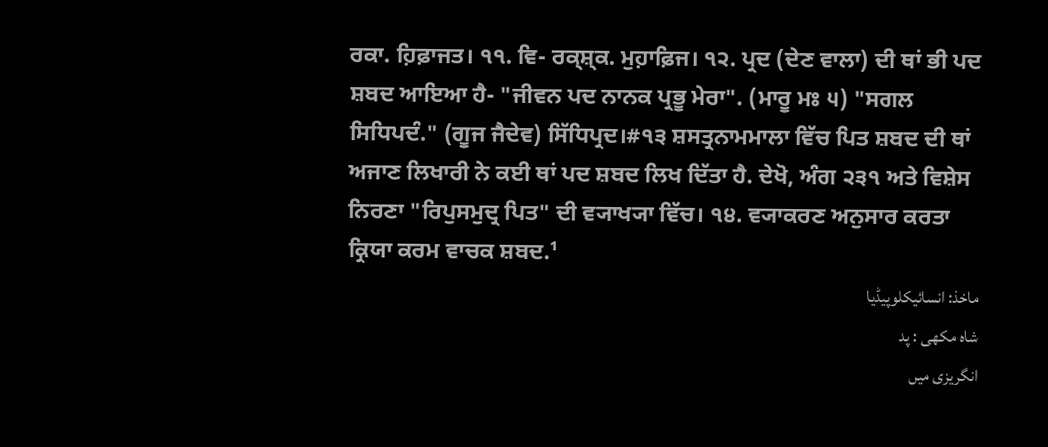ਰਕਾ. ਹ਼ਿਫ਼ਾਜਤ। ੧੧. ਵਿ- ਰਕ੍ਸ਼੍ਕ. ਮੁਹ਼ਾਫ਼ਿਜ। ੧੨. ਪ੍ਰਦ (ਦੇਣ ਵਾਲਾ) ਦੀ ਥਾਂ ਭੀ ਪਦ ਸ਼ਬਦ ਆਇਆ ਹੈ- "ਜੀਵਨ ਪਦ ਨਾਨਕ ਪ੍ਰਭੂ ਮੇਰਾ". (ਮਾਰੂ ਮਃ ੫) "ਸਗਲ ਸਿਧਿਪਦੰ." (ਗੂਜ ਜੈਦੇਵ) ਸਿੱਧਿਪ੍ਰਦ।#੧੩ ਸ਼ਸਤ੍ਰਨਾਮਮਾਲਾ ਵਿੱਚ ਪਿਤ ਸ਼ਬਦ ਦੀ ਥਾਂ ਅਜਾਣ ਲਿਖਾਰੀ ਨੇ ਕਈ ਥਾਂ ਪਦ ਸ਼ਬਦ ਲਿਖ ਦਿੱਤਾ ਹੈ. ਦੇਖੋ, ਅੰਗ ੨੩੧ ਅਤੇ ਵਿਸ਼ੇਸ ਨਿਰਣਾ "ਰਿਪੁਸਮੁਦ੍ਰ ਪਿਤ" ਦੀ ਵ੍ਯਾਖ੍ਯਾ ਵਿੱਚ। ੧੪. ਵ੍ਯਾਕਰਣ ਅਨੁਸਾਰ ਕਰਤਾ ਕ੍ਰਿਯਾ ਕਰਮ ਵਾਚਕ ਸ਼ਬਦ.¹
ماخذ: انسائیکلوپیڈیا
شاہ مکھی : پد
انگریزی میں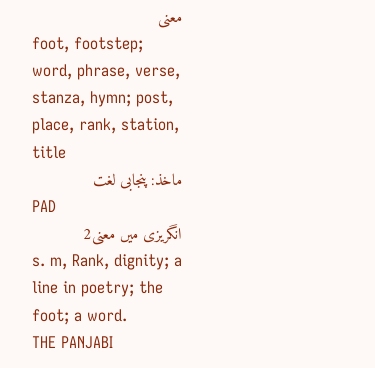معنی
foot, footstep; word, phrase, verse, stanza, hymn; post, place, rank, station, title
ماخذ: پنجابی لغت
PAD
انگریزی میں معنی2
s. m, Rank, dignity; a line in poetry; the foot; a word.
THE PANJABI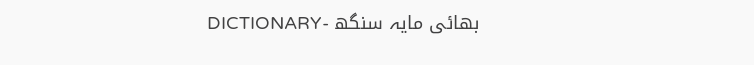DICTIONARY- بھائی مایہ سنگھ